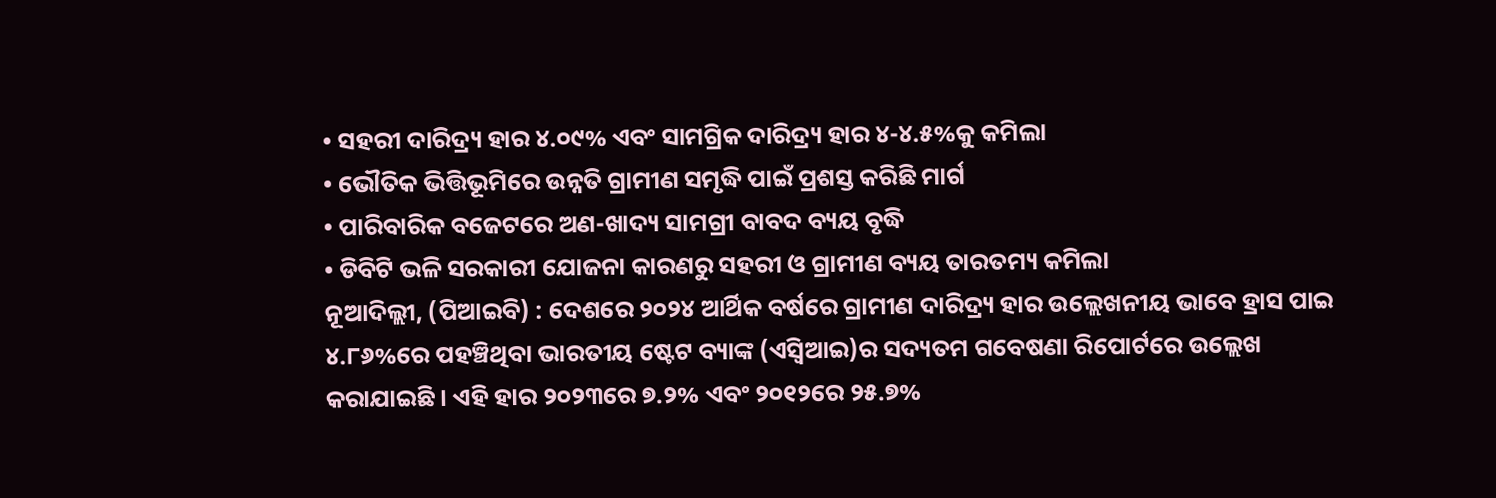• ସହରୀ ଦାରିଦ୍ର୍ୟ ହାର ୪.୦୯% ଏବଂ ସାମଗ୍ରିକ ଦାରିଦ୍ର୍ୟ ହାର ୪-୪.୫%କୁ କମିଲା
• ଭୌତିକ ଭିତ୍ତିଭୂମିରେ ଉନ୍ନତି ଗ୍ରାମୀଣ ସମୃଦ୍ଧି ପାଇଁ ପ୍ରଶସ୍ତ କରିଛି ମାର୍ଗ
• ପାରିବାରିକ ବଜେଟରେ ଅଣ-ଖାଦ୍ୟ ସାମଗ୍ରୀ ବାବଦ ବ୍ୟୟ ବୃଦ୍ଧି
• ଡିବିଟି ଭଳି ସରକାରୀ ଯୋଜନା କାରଣରୁ ସହରୀ ଓ ଗ୍ରାମୀଣ ବ୍ୟୟ ତାରତମ୍ୟ କମିଲା
ନୂଆଦିଲ୍ଲୀ, (ପିଆଇବି) : ଦେଶରେ ୨୦୨୪ ଆର୍ଥିକ ବର୍ଷରେ ଗ୍ରାମୀଣ ଦାରିଦ୍ର୍ୟ ହାର ଉଲ୍ଲେଖନୀୟ ଭାବେ ହ୍ରାସ ପାଇ ୪.୮୬%ରେ ପହଞ୍ଚିଥିବା ଭାରତୀୟ ଷ୍ଟେଟ ବ୍ୟାଙ୍କ (ଏସ୍ବିଆଇ)ର ସଦ୍ୟତମ ଗବେଷଣା ରିପୋର୍ଟରେ ଉଲ୍ଲେଖ କରାଯାଇଛି । ଏହି ହାର ୨୦୨୩ରେ ୭.୨% ଏବଂ ୨୦୧୨ରେ ୨୫.୭%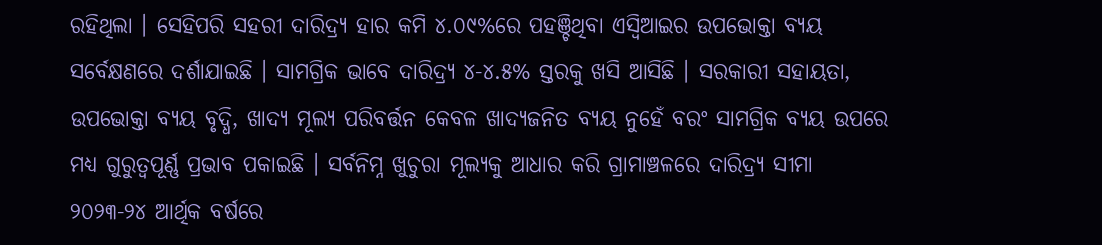ରହିଥିଲା । ସେହିପରି ସହରୀ ଦାରିଦ୍ର୍ୟ ହାର କମି ୪.୦୯%ରେ ପହଞ୍ଚିଥିବା ଏସ୍ବିଆଇର ଉପଭୋକ୍ତା ବ୍ୟୟ ସର୍ବେକ୍ଷଣରେ ଦର୍ଶାଯାଇଛି । ସାମଗ୍ରିକ ଭାବେ ଦାରିଦ୍ର୍ୟ ୪-୪.୫% ସ୍ତରକୁ ଖସି ଆସିଛି । ସରକାରୀ ସହାୟତା, ଉପଭୋକ୍ତା ବ୍ୟୟ ବୃଦ୍ଧି, ଖାଦ୍ୟ ମୂଲ୍ୟ ପରିବର୍ତ୍ତନ କେବଳ ଖାଦ୍ୟଜନିତ ବ୍ୟୟ ନୁହେଁ ବରଂ ସାମଗ୍ରିକ ବ୍ୟୟ ଉପରେ ମଧ୍ୟ ଗୁରୁତ୍ୱପୂର୍ଣ୍ଣ ପ୍ରଭାବ ପକାଇଛି । ସର୍ବନିମ୍ନ ଖୁଚୁରା ମୂଲ୍ୟକୁ ଆଧାର କରି ଗ୍ରାମାଞ୍ଚଳରେ ଦାରିଦ୍ର୍ୟ ସୀମା ୨୦୨୩-୨୪ ଆର୍ଥିକ ବର୍ଷରେ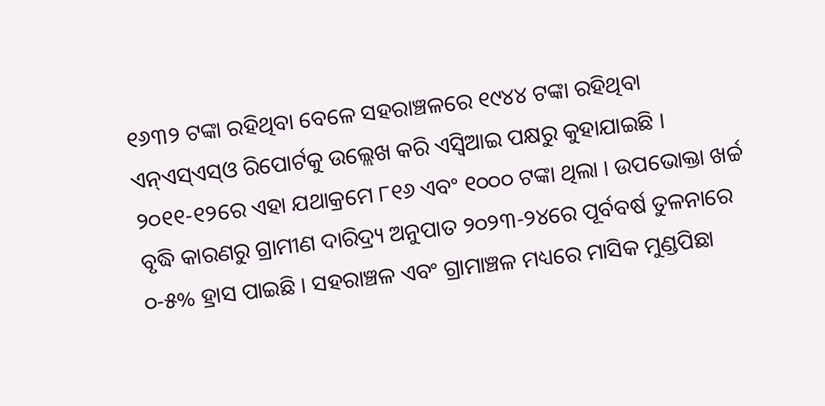୧୬୩୨ ଟଙ୍କା ରହିଥିବା ବେଳେ ସହରାଞ୍ଚଳରେ ୧୯୪୪ ଟଙ୍କା ରହିଥିବା ଏନ୍ଏସ୍ଏସ୍ଓ ରିପୋର୍ଟକୁ ଉଲ୍ଲେଖ କରି ଏସ୍ବିଆଇ ପକ୍ଷରୁ କୁହାଯାଇଛି । ୨୦୧୧-୧୨ରେ ଏହା ଯଥାକ୍ରମେ ୮୧୬ ଏବଂ ୧୦୦୦ ଟଙ୍କା ଥିଲା । ଉପଭୋକ୍ତା ଖର୍ଚ୍ଚ ବୃଦ୍ଧି କାରଣରୁ ଗ୍ରାମୀଣ ଦାରିଦ୍ର୍ୟ ଅନୁପାତ ୨୦୨୩-୨୪ରେ ପୂର୍ବବର୍ଷ ତୁଳନାରେ ୦-୫% ହ୍ରାସ ପାଇଛି । ସହରାଞ୍ଚଳ ଏବଂ ଗ୍ରାମାଞ୍ଚଳ ମଧ୍ୟରେ ମାସିକ ମୁଣ୍ଡପିଛା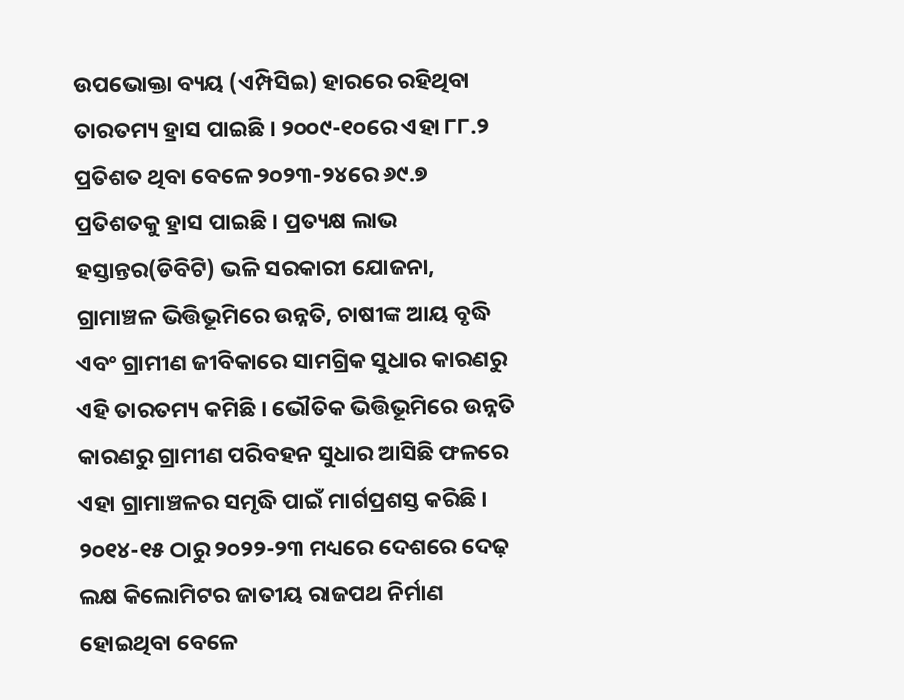ଉପଭୋକ୍ତା ବ୍ୟୟ (ଏମ୍ପିସିଇ) ହାରରେ ରହିଥିବା ତାରତମ୍ୟ ହ୍ରାସ ପାଇଛି । ୨୦୦୯-୧୦ରେ ଏହା ୮୮.୨ ପ୍ରତିଶତ ଥିବା ବେଳେ ୨୦୨୩-୨୪ରେ ୬୯.୭ ପ୍ରତିଶତକୁ ହ୍ରାସ ପାଇଛି । ପ୍ରତ୍ୟକ୍ଷ ଲାଭ ହସ୍ତାନ୍ତର(ଡିବିଟି) ଭଳି ସରକାରୀ ଯୋଜନା, ଗ୍ରାମାଞ୍ଚଳ ଭିତ୍ତିଭୂମିରେ ଉନ୍ନତି, ଚାଷୀଙ୍କ ଆୟ ବୃଦ୍ଧି ଏବଂ ଗ୍ରାମୀଣ ଜୀବିକାରେ ସାମଗ୍ରିକ ସୁଧାର କାରଣରୁ ଏହି ତାରତମ୍ୟ କମିଛି । ଭୌତିକ ଭିତ୍ତିଭୂମିରେ ଉନ୍ନତି କାରଣରୁ ଗ୍ରାମୀଣ ପରିବହନ ସୁଧାର ଆସିଛି ଫଳରେ ଏହା ଗ୍ରାମାଞ୍ଚଳର ସମୃଦ୍ଧି ପାଇଁ ମାର୍ଗପ୍ରଶସ୍ତ କରିଛି । ୨୦୧୪-୧୫ ଠାରୁ ୨୦୨୨-୨୩ ମଧ୍ୟରେ ଦେଶରେ ଦେଢ଼ ଲକ୍ଷ କିଲୋମିଟର ଜାତୀୟ ରାଜପଥ ନିର୍ମାଣ ହୋଇଥିବା ବେଳେ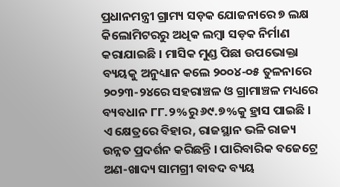ପ୍ରଧାନମନ୍ତ୍ରୀ ଗ୍ରାମ୍ୟ ସଡ଼କ ଯୋଜନାରେ ୭ ଲକ୍ଷ କିଲୋମିଟରରୁ ଅଧିକ ଲମ୍ବା ସଡ଼କ ନିର୍ମାଣ କରାଯାଇଛି । ମାସିକ ମୁଣ୍ଡ ପିଛା ଉପଭୋକ୍ତା ବ୍ୟୟକୁ ଅନୁଧ୍ୟାନ କଲେ ୨୦୦୪-୦୫ ତୁଳନାରେ ୨୦୨୩-୨୪ରେ ସହରାଞ୍ଚଳ ଓ ଗ୍ରାମାଞ୍ଚଳ ମଧ୍ୟରେ ବ୍ୟବଧାନ ୮୮.୨%ରୁ ୬୯.୭%କୁ ହ୍ରାସ ପାଇଛି । ଏ କ୍ଷେତ୍ରରେ ବିହାର, ରାଜସ୍ଥାନ ଭଳି ରାଜ୍ୟ ଉନ୍ନତ ପ୍ରଦର୍ଶନ କରିଛନ୍ତି । ପାରିବାରିକ ବଜେଟ୍ରେ ଅଣ-ଖାଦ୍ୟ ସାମଗ୍ରୀ ବାବଦ ବ୍ୟୟ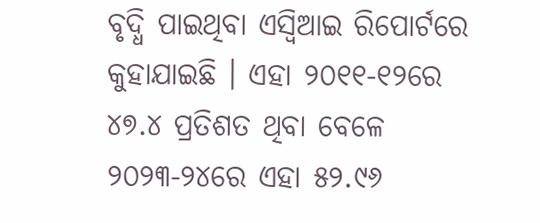ବୃଦ୍ଧି ପାଇଥିବା ଏସ୍ବିଆଇ ରିପୋର୍ଟରେ କୁହାଯାଇଛି । ଏହା ୨୦୧୧-୧୨ରେ ୪୭.୪ ପ୍ରତିଶତ ଥିବା ବେଳେ ୨୦୨୩-୨୪ରେ ଏହା ୫୨.୯୬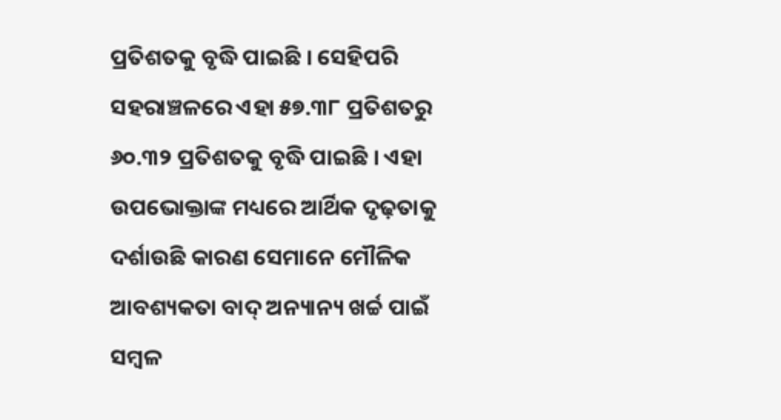ପ୍ରତିଶତକୁ ବୃଦ୍ଧି ପାଇଛି । ସେହିପରି ସହରାଞ୍ଚଳରେ ଏହା ୫୭.୩୮ ପ୍ରତିଶତରୁ ୬୦.୩୨ ପ୍ରତିଶତକୁ ବୃଦ୍ଧି ପାଇଛି । ଏହା ଉପଭୋକ୍ତାଙ୍କ ମଧ୍ୟରେ ଆର୍ଥିକ ଦୃଢ଼ତାକୁ ଦର୍ଶାଉଛି କାରଣ ସେମାନେ ମୌଳିକ ଆବଶ୍ୟକତା ବାଦ୍ ଅନ୍ୟାନ୍ୟ ଖର୍ଚ୍ଚ ପାଇଁ ସମ୍ବଳ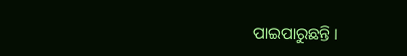ପାଇପାରୁଛନ୍ତି ।